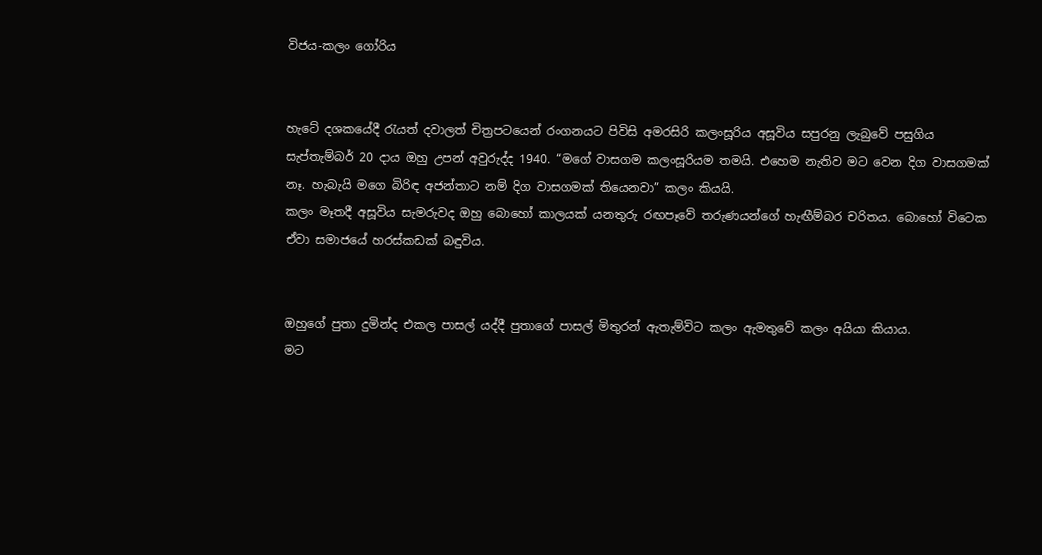විජය-කලං ගෝරිය


හැටේ දශකයේදී රැයත් දවාලත් චිත්‍රපටයෙන් රංගනයට පිවිසි අමරසිරි කලංසූරිය අසූවිය සපුරනු ලැබුවේ පසුගිය සැප්තැම්බර් 20 ද‌ාය ඔහු උපන් අවුරුද්ද 1940. “මගේ වාසගම කලංසූරියම තමයි. එහෙම නැතිව මට වෙන දිග වාසගමක් නෑ. හැබැයි මගෙ බිරිඳ අජන්තාට නම් දිග වාසගමක් තියෙනවා” කලං කියයි.
කලං මෑතදී අසූවිය සැමරුවද ඔහු බොහෝ කාලයක් යනතුරු රඟපෑවේ තරුණයන්ගේ හැඟීම්බර චරිතය. බොහෝ විටෙක ඒවා සමාජයේ හරස්කඩක් බඳුවිය.


ඔහුගේ පුතා දුමින්ද එකල පාසල් යද්දී පුතාගේ පාසල් මිතුරන් ඇතැම්විට කලං ඇමතුවේ කලං අයියා කියාය.
මට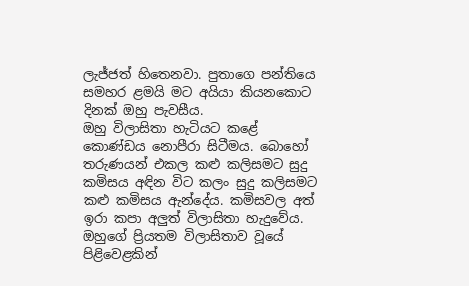ලැජ්ජත් හිතෙනවා. පුතාගෙ පන්තියෙ සමහර ළමයි මට අයියා කියනකොට දිනක් ඔහු පැවසීය.
ඔහු විලාසිතා හැටියට කළේ කොණ්ඩය නොපීරා සිටීමය. බොහෝ තරුණයන් එකල කළු කලිසමට සුදු කමිසය අඳින විට කලං සුදු කලිසමට කළු කමිසය ඇන්දේය. කමිසවල අත් ඉරා කපා අලුත් විලාසිතා හැදුවේය. ඔහුගේ ප්‍රියතම විලාසිතාව වූයේ පිළිවෙළකින්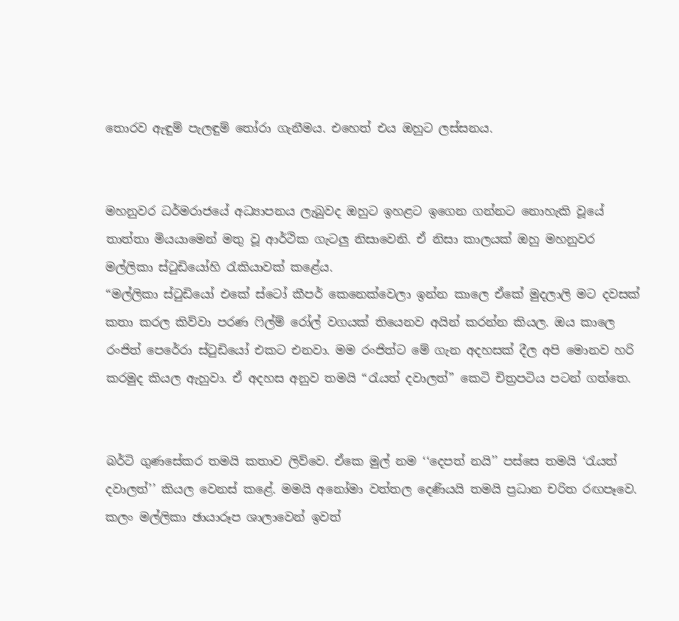තොරව ඇඳුම් පැලඳුම් තෝරා ගැනීමය. එහෙත් එය ඔහුට ලස්සනය.


මහනුවර ධර්මරාජයේ අධ්‍යාපනය ලැබුවද ඔහුට ඉහළට ඉගෙන ගන්නට නොහැකි වූයේ තාත්තා මියයාමෙන් මතු වූ ආර්ථික ගැටලු නිසාවෙනි. ඒ නිසා කාලයක් ඔහු මහනුවර මල්ලිකා ස්ටුඩියෝහි රැකියාවක් කළේය.
“මල්ලිකා ස්ටුඩියෝ එකේ ස්ටෝ කීපර් කෙනෙක්වෙලා ඉන්න කාලෙ ඒකේ මුදලාලි මට දවසක් කතා කරල කිව්වා පරණ ෆිල්ම් රෝල් වගයක් තියෙනව අයින් කරන්න කියල. ඔය කාලෙ රංජිත් පෙරේරා ස්ටුඩියෝ එකට එනවා. මම රංජිත්ට මේ ගැන අදහසක් දීල අපි මොනව හරි කරමුද කියල ඇහුවා. ඒ අදහස අනුව තමයි “රැයත් දවාලත්” කෙටි චිත්‍රපටිය පටන් ගත්තෙ.


බර්ටි ගුණසේකර තමයි කතාව ලිව්වෙ. ඒකෙ මුල් නම ‘‘දෙපත් නයි’’ පස්සෙ තමයි ‘රැයත් දවාලත්’’ කියල වෙනස් කළේ. මමයි අනෝමා වත්තල දෙණියයි තමයි ප්‍රධාන චරිත රඟපෑවෙ.
කලං මල්ලිකා ඡායාරූප ශාලාවෙන් ඉවත්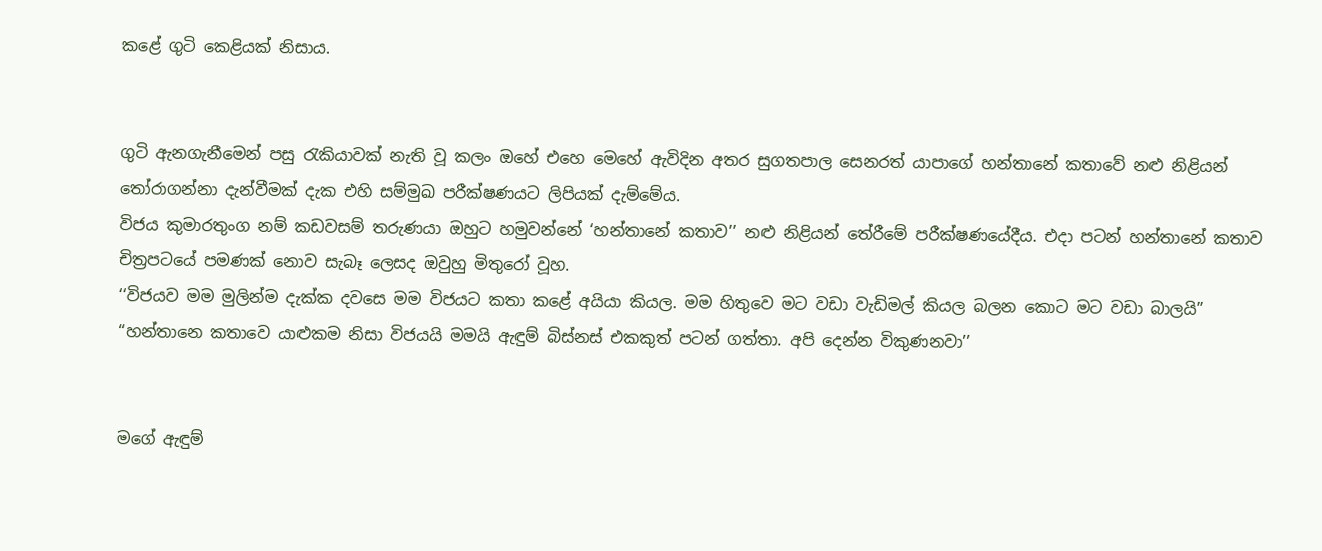කළේ ගුටි කෙළියක් නිසාය.


ගුටි ඇනගැනීමෙන් පසු රැකියාවක් නැති වූ කලං ඔහේ එහෙ මෙහේ ඇවිදින අතර සුගතපාල සෙනරත් යාපාගේ හන්තානේ කතාවේ නළු නිළියන් තෝරාගන්නා දැන්වීමක් දැක එහි සම්මුඛ පරීක්ෂණයට ලිපියක් දැම්මේය.
විජය කුමාරතුංග නම් කඩවසම් තරුණයා ඔහුට හමුවන්නේ ‘හන්තානේ කතාව’’ නළු නිළියන් තේරීමේ පරීක්ෂණයේදීය. එද‌ා පටන් හන්තානේ කතාව චිත්‍රපටයේ පමණක් නොව සැබෑ ලෙසද ඔවුහු මිතුරෝ වූහ.
‘‘විජයව මම මුලින්ම දැක්ක දවසෙ මම විජයට කතා කළේ අයියා කියල. මම හිතුවෙ මට වඩා වැඩිමල් කියල බලන කොට මට වඩා බාලයි”
“හන්තානෙ කතාවෙ යාළුකම නිසා විජයයි මමයි ඇඳුම් බිස්නස් එකකුත් පටන් ගත්තා. අපි දෙන්න විකුණනවා’’


මගේ ඇඳුම්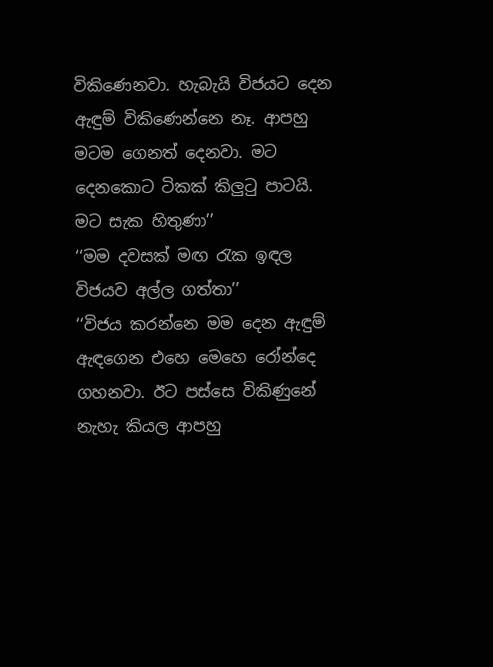විකිණෙනවා. හැබැයි විජයට දෙන ඇඳුම් විකිණෙන්නෙ නෑ. ආපහු මටම ගෙනත් දෙනවා. මට දෙනකොට ටිකක් කිලුටු පාටයි. මට සැක හිතුණා’’
‘‘මම දවසක් මඟ රැක ඉඳල විජයව අල්ල ගත්තා’’
‘‘විජය කරන්නෙ මම දෙන ඇඳුම් ඇඳගෙන එහෙ මෙහෙ රෝන්දෙ ගහනවා. ඊට පස්සෙ විකිණුනේ නැහැ කියල ආපහු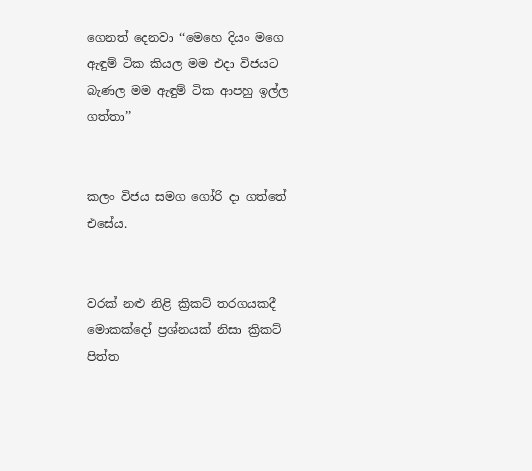ගෙනත් දෙනවා ‘‘මෙහෙ දියං මගෙ ඇඳුම් ටික කියල මම එද‌ා විජයට බැණල මම ඇඳුම් ටික ආපහු ඉල්ල ගත්තා’’


කලං විජය සමග ගෝරි ද‌ා ගත්තේ එසේය.


වරක් නළු නිළි ක්‍රිකට් තරගයකදී මොකක්දෝ ප්‍රශ්නයක් නිසා ක්‍රිකට් පිත්ත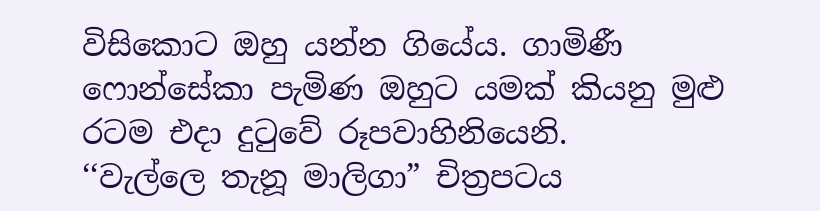විසිකොට ඔහු යන්න ගියේය. ගාමිණී ෆොන්සේකා පැමිණ ඔහුට යමක් කියනු මුළු රටම එද‌ා දුටුවේ රූපවාහිනියෙනි.
‘‘වැල්ලෙ තැනූ මාලිගා” චිත්‍රපටය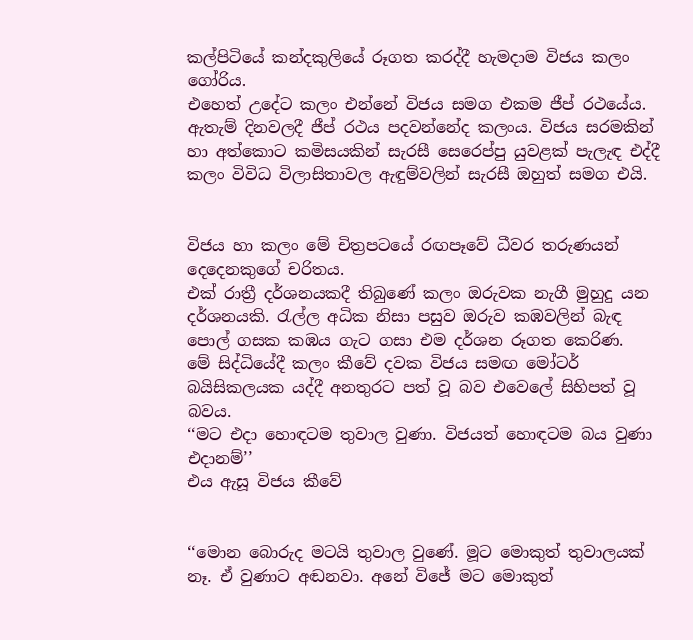කල්පිටියේ කන්දකුලියේ රූගත කරද්දී හැමද‌ාම විජය කලං ගෝරිය.
එහෙත් උදේට කලං එන්නේ විජය සමග එකම ජීප් රථයේය. ඇතැම් දිනවලදී ජීප් රථය පදවන්නේද කලංය. විජය සරමකින් හා අත්කොට කමිසයකින් සැරසී සෙරෙප්පු යුවළක් පැලැඳ එද්දී කලං විවිධ විලාසිතාවල ඇඳුම්වලින් සැරසී ඔහුත් සමග එයි.


විජය හා කලං මේ චිත්‍රපටයේ රඟපෑවේ ධීවර තරුණයන් දෙදෙනකුගේ චරිතය.
එක් රාත්‍රී දර්ශනයකදී තිබුණේ කලං ඔරුවක නැගී මුහුදු යන දර්ශනයකි. රැල්ල අධික නිසා පසුව ඔරුව කඹවලින් බැඳ පොල් ගසක කඹය ගැට ගසා එම දර්ශන රූගත කෙරිණ.
මේ සිද්ධියේදී කලං කීවේ දවක විජය සමඟ මෝටර් බයිසිකලයක යද්දී අනතුරට පත් වූ බව එවෙලේ සිහිපත් වූ බවය.
‘‘මට එද‌ා හොඳටම තුවාල වුණා. විජයත් හොඳටම බය වුණා එද‌ානම්’’
එය ඇසූ විජය කීවේ


‘‘මොන බොරුද මටයි තුවාල වුණේ. මූට මොකුත් තුවාලයක් නෑ. ඒ වුණාට අඬනවා. අනේ විජේ මට මොකුත්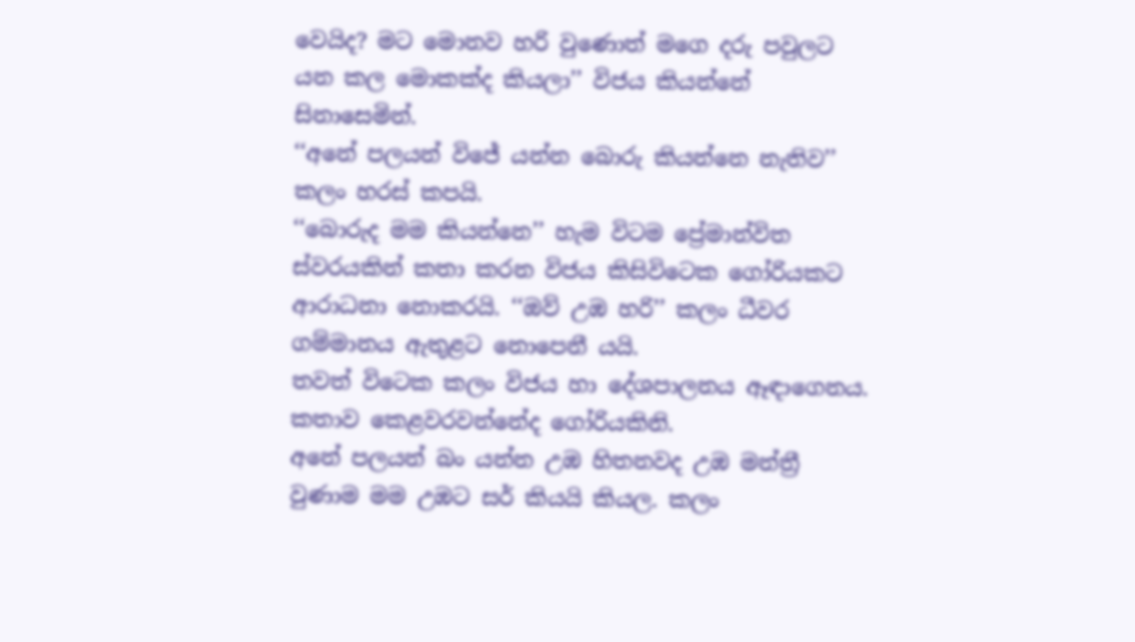වෙයිද? මට මොනව හරි වුණොත් මගෙ දරු පවුලට යන කල මොකක්ද කියලා’’ විජය කියන්නේ සිනාසෙමින්.
‘‘අනේ පලයන් විජේ යන්න බොරු කියන්නෙ නැතිව’’ කලං හරස් කපයි.
‘‘බොරුද මම කියන්නෙ’’ හැම විටම ප්‍රේමාන්විත ස්වරයකින් කතා කරන විජය කිසිවිටෙක ගෝරියකට ආරාධනා නොකරයි. ‘‘ඔව් උඹ හරි’’ කලං ධීවර ගම්මානය ඇතුළට නොපෙනී යයි.
තවත් විටෙක කලං විජය හා දේශපාලනය ඈඳාගෙනය. කතාව කෙළවරවන්නේද ගෝරියකිනි.
අනේ පලයන් බං යන්න උඹ හිතනවද උඹ මන්ත්‍රී වුණාම මම උඹට සර් කියයි කියල. කලං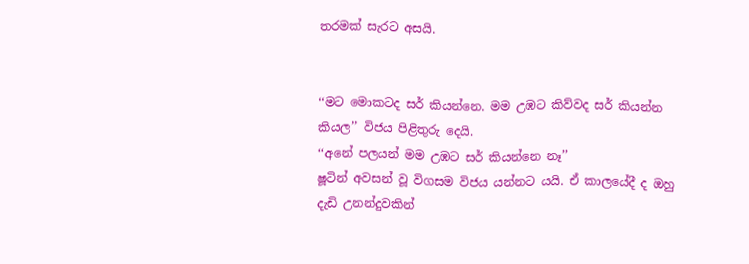තරමක් සැරට අසයි.


‘‘මට මොකටද සර් කියන්නෙ. මම උඹට කිව්වද සර් කියන්න කියල’’ විජය පිළිතුරු දෙයි.
‘‘අනේ පලයන් මම උඹට සර් කියන්නෙ නෑ’’
ෂූටින් අවසන් වූ විගසම විජය යන්නට යයි. ඒ කාලයේදී ද ඔහු දැඩි උනන්දුවකින්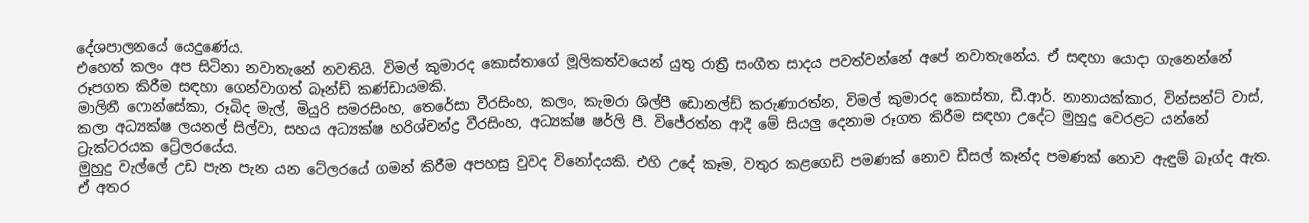දේශපාලනයේ යෙදුණේය.
එහෙත් කලං අප සිටිනා නවාතැනේ නවතියි. විමල් කුමාරද කොස්තාගේ මූලිකත්වයෙන් යුතු රාත්‍රී සංගීත සාදය පවත්වන්නේ අපේ නවාතැනේය. ඒ සඳහා යොද‌ා ගැනෙන්නේ රූපගත කිරීම සඳහා ගෙන්වාගත් බෑන්ඩ් කණ්ඩායමකි.
මාලිනී ෆොන්සේකා, රූබිද මැල්, මියුරි සමරසිංහ, තෙරේසා වීරසිංහ, කලං, කැමරා ශිල්පී ඩොනල්ඩ් කරුණාරත්න, විමල් කුමාරද කොස්තා, ඩී.ආර්. නානායක්කාර, වින්සන්ට් වාස්, කලා අධ්‍යක්ෂ ලයනල් සිල්වා, සහය අධ්‍යක්ෂ හරිශ්චන්ද්‍ර වීරසිංහ, අධ්‍යක්ෂ ෂර්ලි පී. විජේරත්න ආදී මේ සියලු දෙනාම රූගත කිරීම සඳහා උදේට මුහුදු වෙරළට යන්නේ ට්‍රැක්ටරයක ට්‍රේලරයේය.
මුහුදු වැල්ලේ උඩ පැන පැන යන ටේලරයේ ගමන් කිරීම අපහසු වුවද විනෝදයකි. එහි උදේ කෑම, වතුර කළගෙඩි පමණක් නොව ඩීසල් කෑන්ද පමණක් නොව ඇඳුම් බෑග්ද ඇත. ඒ අතර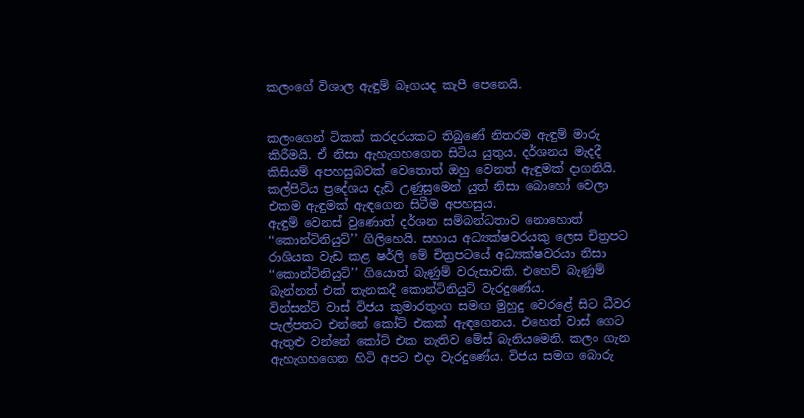කලංගේ විශාල ඇඳුම් බෑගයද කැපී පෙනෙයි.


කලංගෙන් ටිකක් කරදරයකට තිබුණේ නිතරම ඇඳුම් මාරු කිරීමයි. ඒ නිසා ඇහැගහගෙන සිටිය යුතුය. දර්ශනය මැදදී කිසියම් අපහසුබවක් වෙතොත් ඔහු වෙනත් ඇඳුමක් දාගනියි. කල්පිටිය ප්‍රදේශය දැඩි උණුසුමෙන් යුත් නිසා බොහෝ වෙලා එකම ඇඳුමක් ඇඳගෙන සිටීම අපහසුය.
ඇඳුම් වෙනස් වුණොත් දර්ශන සම්බන්ධතාව නොහොත් ‘‘කොන්ටිනියුට්’’ ගිලිහෙයි. සහාය අධ්‍යක්ෂවරයකු ලෙස චිත්‍රපට රාශියක වැඩ කළ ෂර්ලි මේ චිත්‍රපටයේ අධ්‍යක්ෂවරයා නිසා ‘‘කොන්ටිනියුට්’’ ගියොත් බැණුම් වරුසාවකි. එහෙව් බැණුම් බැන්නත් එක් තැනකදී කොන්ටිනියුට් වැරදුණේය.
වින්සන්ට් වාස් විජය කුමාරතුංග සමඟ මුහුදු වෙරළේ සිට ධීවර පැල්පතට එන්නේ කෝට් එකක් ඇඳගෙනය. එහෙත් වාස් ගෙට ඇතුළු වන්නේ කෝට් එක නැතිව මේස් බැනියමෙනි. කලං ගැන ඇහැගහගෙන හිටි අපට එද‌ා වැරදුණේය. විජය සමග බොරු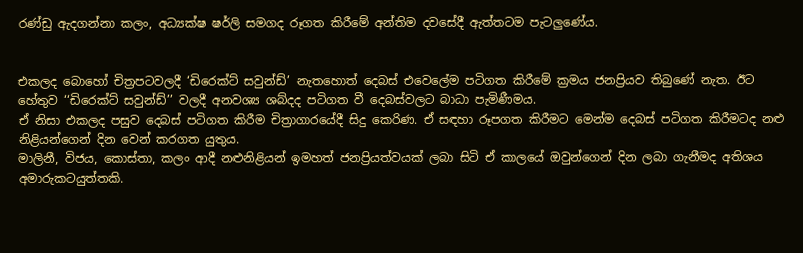රණ්ඩු ඇදගන්නා කලං, අධ්‍යක්ෂ ෂර්ලි සමගද රූගත කිරීමේ අන්තිම දවසේදී ඇත්තටම පැටලුණේය.


එකලද බොහෝ චිත්‍රපටවලදී ‘ඩිරෙක්ට් සවුන්ඩ්’ නැතහොත් දෙබස් එවෙලේම පටිගත කිරීමේ ක්‍රමය ජනප්‍රියව තිබුණේ නැත. ඊට හේතුව ‘‘ඩිරෙක්ට් සවුන්ඩ්’’ වලදී අනවශ්‍ය ශබ්දද පටිගත වී දෙබස්වලට බාධා පැමිණීමය.
ඒ නිසා එකලද පසුව දෙබස් පටිගත කිරීම චිත්‍රාගාරයේදී සිදු කෙරිණ. ඒ සඳහා රූපගත කිරීමට මෙන්ම දෙබස් පටිගත කිරීමටද නළු නිළියන්ගෙන් දින වෙන් කරගත යුතුය.
මාලිනී, විජය, කොස්තා, කලං ආදී නළුනිළියන් ඉමහත් ජනප්‍රියත්වයක් ලබා සිටි ඒ කාලයේ ඔවුන්ගෙන් දින ලබා ගැනීමද අතිශය අමාරුකටයුත්තකි.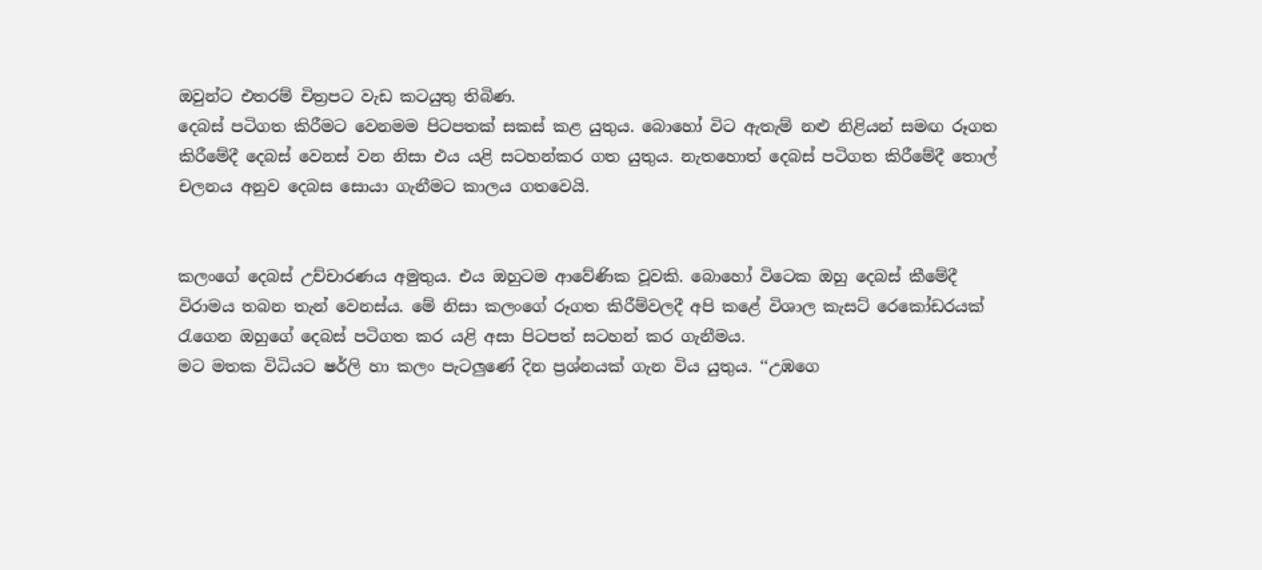ඔවුන්ට එතරම් චිත්‍රපට වැඩ කටයුතු තිබිණ.
දෙබස් පටිගත කිරීමට වෙනමම පිටපතක් සකස් කළ යුතුය. බොහෝ විට ඇතැම් නළු නිළියන් සමඟ රූගත කිරීමේදී දෙබස් වෙනස් වන නිසා එය යළි සටහන්කර ගත යුතුය. නැතහොත් දෙබස් පටිගත කිරීමේදී තොල් චලනය අනුව දෙබස සොයා ගැනීමට කාලය ගතවෙයි.


කලංගේ දෙබස් උච්චාරණය අමුතුය. එය ඔහුටම ආවේණික වූවකි. බොහෝ විටෙක ඔහු දෙබස් කීමේදී විරාමය තබන තැන් වෙනස්ය. මේ නිසා කලංගේ රූගත කිරීම්වලදී අපි කළේ විශාල කැසට් රෙකෝඩරයක් රැගෙන ඔහුගේ දෙබස් පටිගත කර යළි අසා පිටපත් සටහන් කර ගැනීමය.
මට මතක විධියට ෂර්ලි හා කලං පැටලුණේ දින ප්‍රශ්නයක් ගැන විය යුතුය. ‘‘උඹගෙ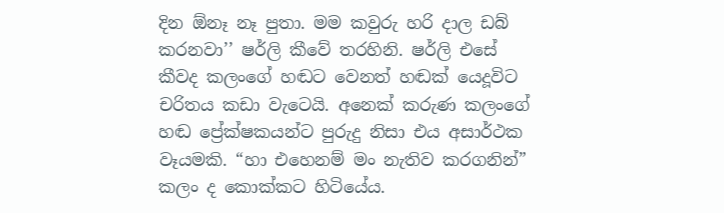දින ඕනෑ නෑ පුතා. මම කවුරු හරි ද‌ාල ඩබ් කරනවා’’ ෂර්ලි කීවේ තරහිනි. ෂර්ලි එසේ කීවද කලංගේ හඬට වෙනත් හඬක් යෙදූවිට චරිතය කඩා වැටෙයි. අනෙක් කරුණ කලංගේ හඬ ප්‍රේක්ෂකයන්ට පුරුදු නිසා එය අසාර්ථක වෑයමකි. “හා එහෙනම් මං නැතිව කරගනින්” කලං ද කොක්කට හිටියේය.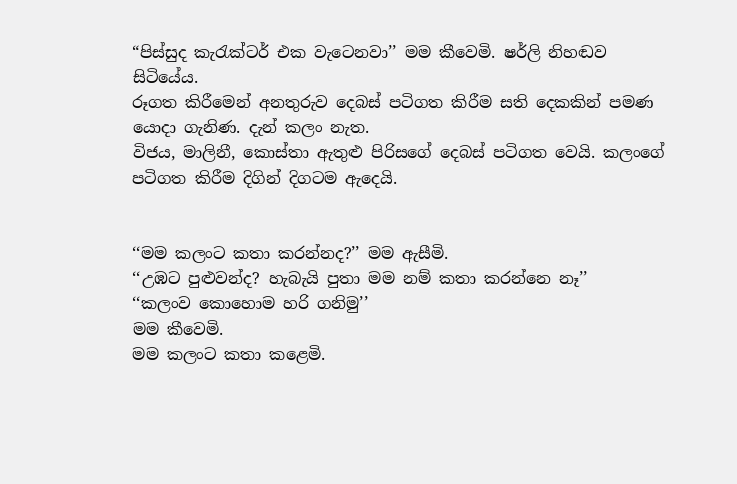“පිස්සුද කැරැක්ටර් එක වැටෙනවා’’ මම කීවෙමි. ෂර්ලි නිහඬව සිටියේය.
රූගත කිරීමෙන් අනතුරුව දෙබස් පටිගත කිරීම සති දෙකකින් පමණ යොද‌ා ගැනිණ. දැන් කලං නැත.
විජය, මාලිනී, කොස්තා ඇතුළු පිරිසගේ දෙබස් පටිගත වෙයි. කලංගේ පටිගත කිරීම දිගින් දිගටම ඇදෙයි.


‘‘මම කලංට කතා කරන්නද?’’ මම ඇසීමි.
‘‘උඹට පුළුවන්ද? හැබැයි පුතා මම නම් කතා කරන්නෙ නෑ’’
‘‘කලංව කොහොම හරි ගනිමු’’
මම කීවෙමි.
මම කලංට කතා කළෙමි.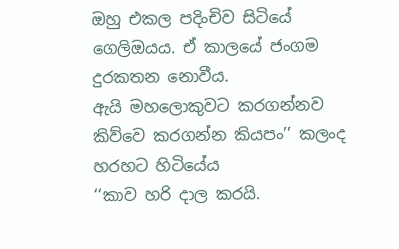ඔහු එකල පදිංචිව සිටියේ ගෙලිඔයය. ඒ කාලයේ ජංගම දුරකතන නොවීය.
ඇයි මහලොකුවට කරගන්නව කිව්වෙ කරගන්න කියපං’’ කලංද හරහට හිටියේය
‘‘කාව හරි ද‌ාල කරයි.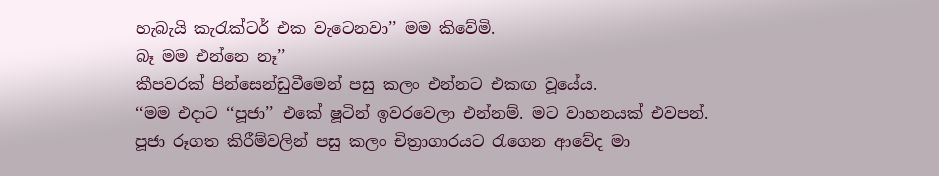හැබැයි කැරැක්ටර් එක වැටෙනවා’’ මම කිවේමි.
බෑ මම එන්නෙ නෑ’’
කීපවරක් පින්සෙන්ඩුවීමෙන් පසු කලං එන්නට එකඟ වූයේය.
‘‘මම එද‌ාට ‘‘පූජා’’ එකේ ෂූටින් ඉවරවෙලා එන්නම්. මට වාහනයක් එවපන්.
පූජා රූගත කිරීම්වලින් පසු කලං චිත්‍රාගාරයට රැගෙන ආවේද මා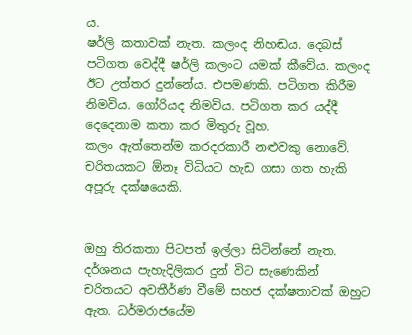ය.
ෂර්ලි කතාවක් නැත. කලංද නිහඬය. දෙබස් පටිගත වෙද්දී ෂර්ලි කලංට යමක් කීවේය. කලංද ඊට උත්තර දුන්නේය. එපමණකි. පටිගත කිරීම නිමවිය. ගෝරියද නිමවිය. පටිගත කර යද්දී දෙදෙනාම කතා කර මිතුරු වූහ.
කලං ඇත්තෙන්ම කරදරකාරී නළුවකු නොවේ. චරිතයකට ඕනෑ විධියට හැඩ ගසා ගත හැකි අපූරු දක්ෂයෙකි.


ඔහු තිරකතා පිටපත් ඉල්ලා සිටින්නේ නැත. දර්ශනය පැහැදිලිකර දුන් විට සැණෙකින් චරිතයට අවතීර්ණ වීමේ සහජ දක්ෂතාවක් ඔහුට ඇත. ධර්මරාජයේම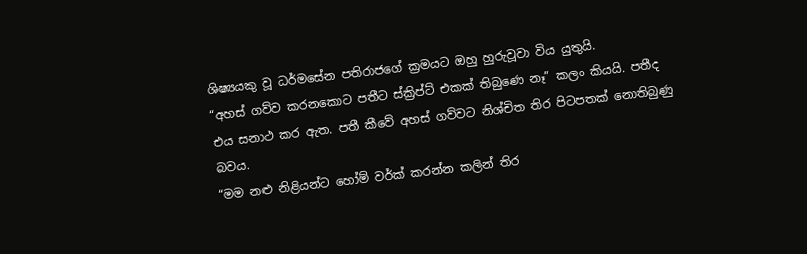ශිෂ්‍යයකු වූ ධර්මසේන පතිරාජගේ ක්‍රමයට ඔහු හුරුවූවා විය යුතුයි.
“අහස් ගව්ව කරනකොට පතීට ස්ක්‍රිප්ට් එකක් තිබුණෙ නෑ” කලං කියයි. පතීද එය සනාථ කර ඇත. පතී කීවේ අහස් ගව්වට නිශ්චිත තිර පිටපතක් නොතිබුණු බවය.
“මම නළු නිළියන්ට හෝම් වර්ක් කරන්න කලින් තිර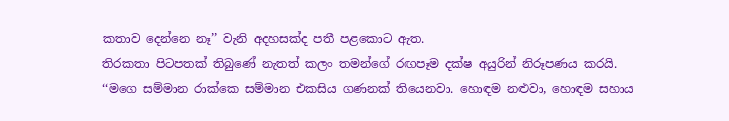කතාව දෙන්නෙ නෑ’’ වැනි අදහසක්ද පතී පළකොට ඇත.
තිරකතා පිටපතක් තිබුණේ නැතත් කලං තමන්ගේ රඟපෑම දක්ෂ අයුරින් නිරූපණය කරයි.
‘‘මගෙ සම්මාන රාක්කෙ සම්මාන එකසිය ගණනක් තියෙනවා. හොඳම නළුවා, හොඳම සහාය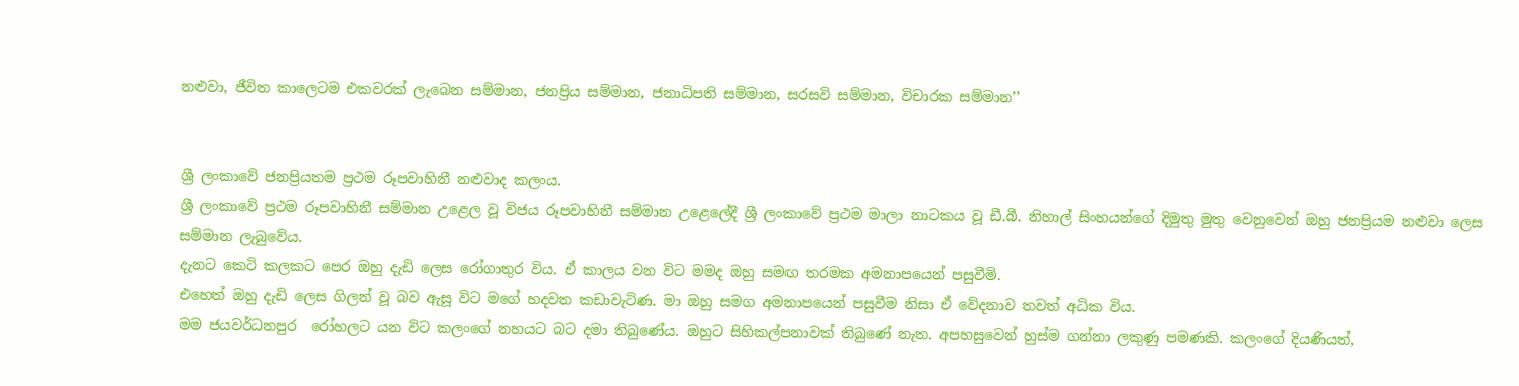නළුවා, ජීවිත කාලෙටම එකවරක් ලැබෙන සම්මාන, ජනප්‍රිය සම්මාන, ජනාධිපති සම්මාන, සරසවි සම්මාන, විචාරක සම්මාන’’


ශ්‍රී ලංකාවේ ජනප්‍රියතම ප්‍රථම රූපවාහිනී නළුවාද කලංය.
ශ්‍රී ලංකාවේ ප්‍රථම රූපවාහිනී සම්මාන උළෙල වූ විජය රූපවාහිනී සම්මාන උළෙලේදී ශ්‍රී ලංකාවේ ප්‍රථම මාලා නාටකය වූ ඩී.බී. නිහාල් සිංහයන්ගේ දිමුතු මුතු වෙනුවෙන් ඔහු ජනප්‍රියම නළුවා ලෙස සම්මාන ලැබුවේය.
දැනට කෙටි කලකට පෙර ඔහු දැඩි ලෙස රෝගාතුර විය. ඒ කාලය වන විට මමද ඔහු සමඟ තරමක අමනාපයෙන් පසුවීමි.
එහෙත් ඔහු දැඩි ලෙස ගිලන් වූ බව ඇසූ විට මගේ හදවත කඩාවැටිණ. මා ඔහු සමග අමනාපයෙන් පසුවීම නිසා ඒ වේදනාව තවත් අධික විය.
මම ජයවර්ධනපුර  රෝහලට යන විට කලංගේ නහයට බට දමා තිබුණේය. ඔහුට සිහිකල්පනාවක් තිබුණේ නැත. අපහසුවෙන් හුස්ම ගන්නා ලකුණු පමණකි. කලංගේ දියණියත්,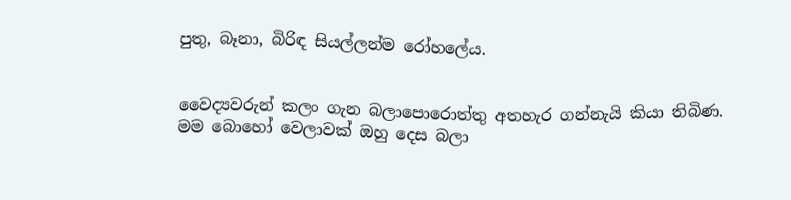පුතු, බෑනා, බිරිඳ සියල්ලන්ම රෝහලේය.


වෛද්‍යවරුන් කලං ගැන බලාපොරොත්තු අතහැර ගන්නැයි කියා තිබිණ.
මම බොහෝ වෙලාවක් ඔහු දෙස බලා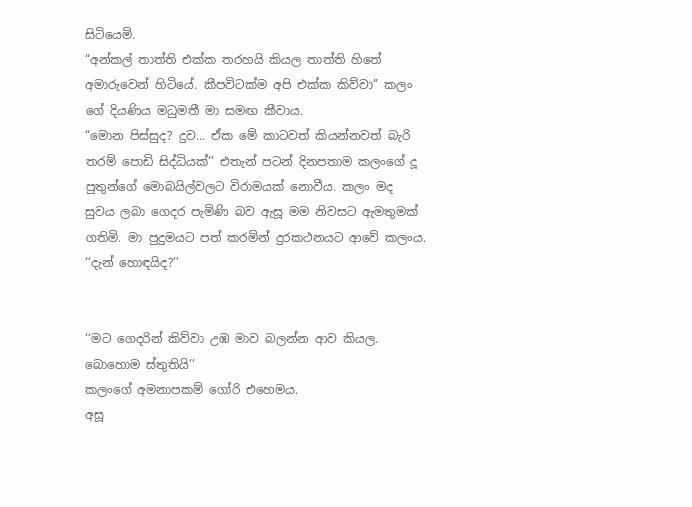සිටියෙමි.
“අන්කල් තාත්ති එක්ක තරහයි කියල තාත්ති හිතේ අමාරුවෙන් හිටියේ. කීපවිටක්ම අපි එක්ක කිව්වා’’ කලං ගේ දියණිය මධුමතී මා සමඟ කීවාය.
“මොන පිස්සුද? දුව... ඒක මේ කාටවත් කියන්නවත් බැරි තරම් පොඩි සිද්ධියක්’’ එතැන් පටන් දිනපතාම කලංගේ දූ පුතුන්ගේ මොබයිල්වලට විරාමයක් නොවීය. කලං මද සුවය ලබා ගෙදර පැමිණි බව ඇසූ මම නිවසට ඇමතුමක් ගතිමි. මා පුදුමයට පත් කරමින් දුරකථනයට ආවේ කලංය.
‘‘දැන් හොඳයිද?’’


‘‘මට ගෙදරින් කිව්වා උඹ මාව බලන්න ආව කියල. බොහොම ස්තුතියි’’
කලංගේ අමනාපකම් ගෝරි එහෙමය.
අසූ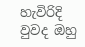හැවිරිදි වුවද ඔහු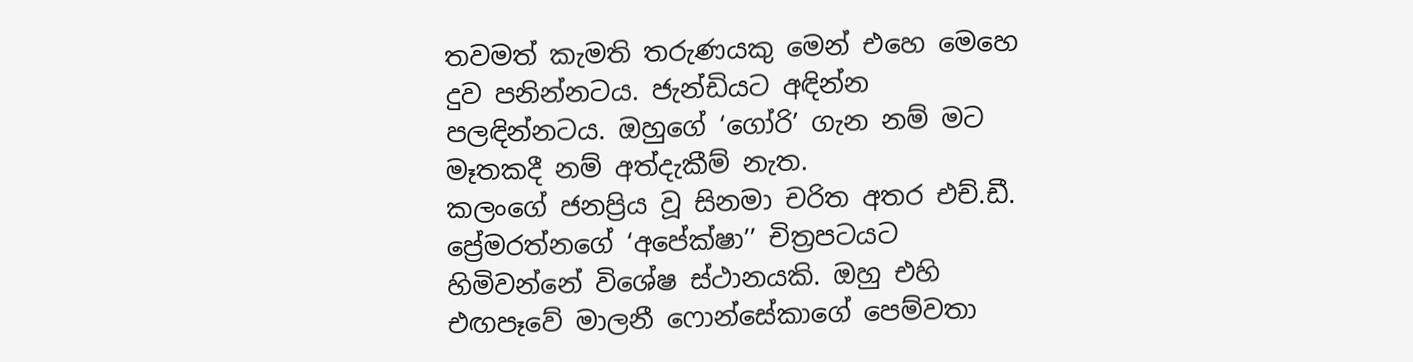තවමත් කැමති තරුණයකු මෙන් එහෙ මෙහෙ දුව පනින්නටය. ජැන්ඩියට අඳින්න පලඳින්නටය. ඔහුගේ ‘ගෝරි’ ගැන නම් මට මෑතකදී නම් අත්දැකීම් නැත.
කලංගේ ජනප්‍රිය වූ සිනමා චරිත අතර එච්.ඩී. ප්‍රේමරත්නගේ ‘අපේක්ෂා’’ චිත්‍රපටයට හිමිවන්නේ විශේෂ ස්ථානයකි. ඔහු එහි එඟපෑවේ මාලනී ෆොන්සේකාගේ පෙම්වතා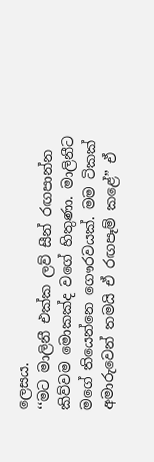ලෙසය.
‘‘මට මාලිනී එක්ක ලව් සීන් රඟපාන්න කිව්වම මොකක්ද වගේ හිතුණා. මාලිනීට මගේ තියෙන්නෙ ගෞරවයක්. මම ටිකක් අමාරුවෙන් තමයි ඒ රඟපෑම් කළේ” ඒ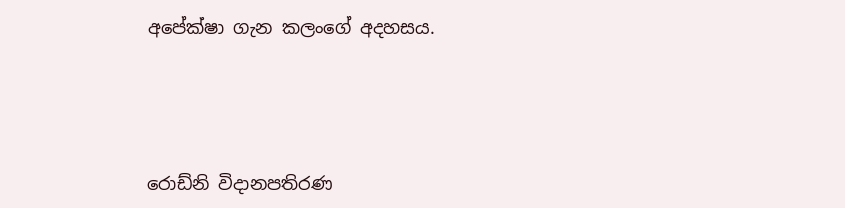අපේක්ෂා ගැන කලංගේ අදහසය.





රොඩ්නි විද‌ානපතිරණ